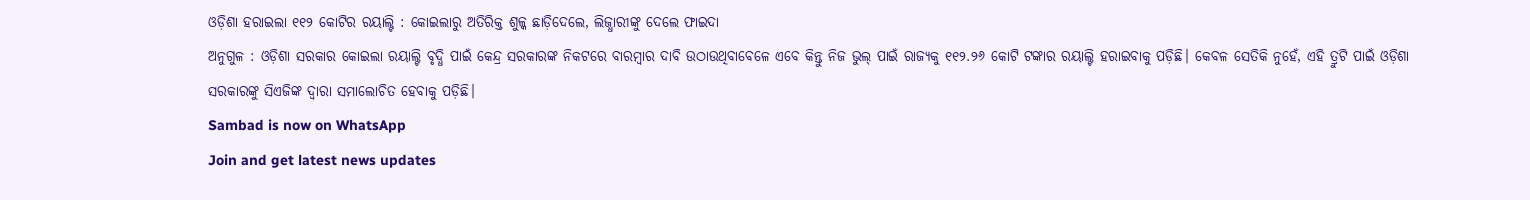ଓଡ଼ିଶା ହରାଇଲା ୧୧୨ କୋଟିର ରୟାଲ୍ଟି : କୋଇଲାରୁ ଅତିରିକ୍ତ ଶୁଳ୍କ ଛାଡ଼ିଦେଲେ, ଲିଜ୍ଧାରୀଙ୍କୁ ଦେଲେ ଫାଇଦା
ଅନୁଗୁଳ : ଓଡ଼ିଶା ସରକାର କୋଇଲା ରୟାଲ୍ଟି ବୃଦ୍ଧି ପାଇଁ କେନ୍ଦ୍ର ସରକାରଙ୍କ ନିକଟରେ ବାରମ୍ବାର ଦାବି ଉଠାଉଥିବାବେଳେ ଏବେ କିନ୍ତୁ ନିଜ ଭୁଲ୍ ପାଇଁ ରାଜ୍ୟକୁ ୧୧୨.୨୬ କୋଟି ଟଙ୍କାର ରୟାଲ୍ଟି ହରାଇବାକୁ ପଡ଼ିଛି। କେବଳ ସେତିକି ନୁହେଁ, ଏହି ତ୍ରୁଟି ପାଇଁ ଓଡ଼ିଶା ସରକାରଙ୍କୁ ସିଏଜିଙ୍କ ଦ୍ବାରା ସମାଲୋଚିତ ହେବାକୁ ପଡ଼ିଛି।
Sambad is now on WhatsApp
Join and get latest news updates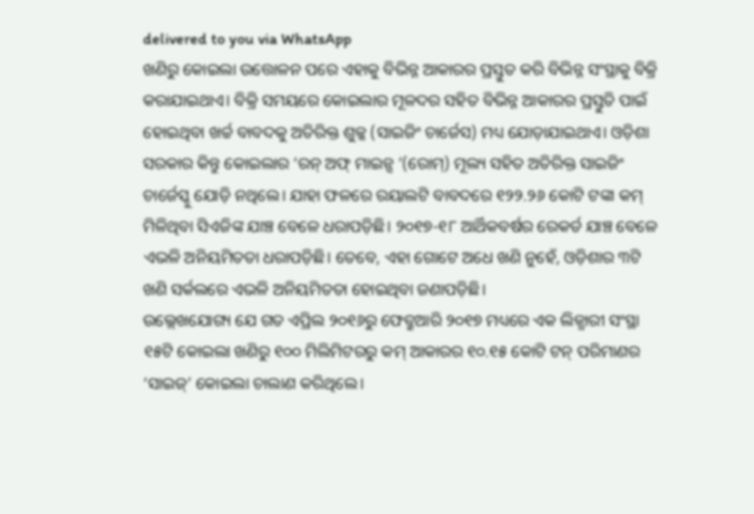delivered to you via WhatsApp
ଖଣିରୁ କୋଇଲା ଉତ୍ତୋଳନ ପରେ ଏହାକୁ ବିଭିନ୍ନ ଆକାରର ପ୍ରସ୍ତୁତ କରି ବିଭିନ୍ନ ସଂସ୍ଥାକୁ ବିକ୍ରି କରାଯାଇଥାଏ। ବିକ୍ରି ସମୟରେ କୋଇଲାର ମୂଳଦର ସହିତ ବିଭିନ୍ନ ଆକାରର ପ୍ରସ୍ତୁତି ପାଇଁ ହୋଇଥିବା ଖର୍ଚ୍ଚ ବାବଦକୁ ଅତିରିକ୍ତ ଶୁଳ୍କ (ସାଇଜିଂ ଚାର୍ଜେସ) ମଧ୍ୟ ଯୋଡ଼ାଯାଇଥାଏ। ଓଡ଼ିଶା ସରକାର କିନ୍ତୁ କୋଇଲାର ‘ରନ୍ ଅଫ୍ ମାଇନ୍ସ ’(ରୋମ୍) ମୂଲ୍ୟ ସହିତ ଅତିରିକ୍ତ ସାଇଜିଂ ଚାର୍ଜେସ୍କୁ ଯୋଡ଼ି ନଥିଲେ। ଯାହା ଫଳରେ ରୟାଲଟି ବାବଦରେ ୧୨୨.୨୬ କୋଟି ଟଙ୍କା କମ୍ ମିଳିଥିବା ସିଏଜିଙ୍କ ଯାଞ୍ଚ ବେଳେ ଧରାପଡ଼ିଛି। ୨୦୧୭-୧୮ ଆର୍ଥିକବର୍ଷର ରେକର୍ଡ ଯାଞ୍ଚ ବେଳେ ଏଭଳି ଅନିୟମିତତା ଧରାପଡ଼ିଛି। ତେବେ, ଏହା ଗୋଟେ ଅଧେ ଖଣି ନୁହେଁ, ଓଡ଼ିଶାର ୩ଟି ଖଣି ସର୍କଲରେ ଏଭଳି ଅନିୟମିତତା ହୋଇଥିବା ଜଣାପଡ଼ିଛି।
ଉଲ୍ଲେଖଯୋଗ୍ୟ ଯେ ଗତ ଏପ୍ରିଲ ୨୦୧୬ରୁ ଫେବ୍ରୁଆରି ୨୦୧୭ ମଧ୍ୟରେ ଏକ ଲିଜ୍ଧାରୀ ସଂସ୍ଥା ୧୫ଟି କୋଇଲା ଖଣିରୁ ୧୦୦ ମିଲିମିଟରରୁ କମ୍ ଆକାରର ୧୦.୧୫ କୋଟି ଟନ୍ ପରିମାଣର ‘ସାଇଜ୍’ କୋଇଲା ଚାଲାଣ କରିଥିଲେ।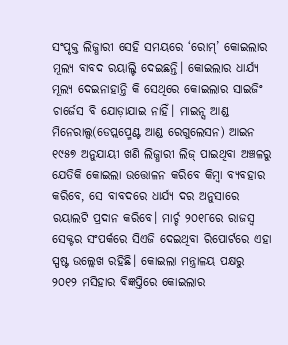ସଂପୃକ୍ତ ଲିଜ୍ଧାରୀ ସେହି ସମୟରେ ‘ରୋମ୍’ କୋଇଲାର ମୂଲ୍ୟ ବାବଦ ରୟାଲ୍ଟି ଦେଇଛନ୍ତି। କୋଇଲାର ଧାର୍ଯ୍ୟ ମୂଲ୍ୟ ଦେଇନାହାନ୍ତି କି ସେଥିରେ କୋଇଲାର ସାଇଜିଂ ଚାର୍ଜେସ ବି ଯୋଡ଼ାଯାଇ ନାହିଁ। ମାଇନ୍ସ ଆଣ୍ଡ ମିନେରାଲ୍ସ(ଡେପ୍ଲପ୍ମେଣ୍ଟ ଆଣ୍ଡ ରେଗୁଲେସନ) ଆଇନ ୧୯୫୭ ଅନୁଯାୟୀ ଖଣି ଲିଜ୍ଧାରୀ ଲିଜ୍ ପାଇଥିବା ଅଞ୍ଚଳରୁ ଯେତିକି କୋଇଲା ଉତ୍ତୋଳନ କରିବେ କିମ୍ବା ବ୍ୟବହାର କରିବେ, ସେ ବାବଦରେ ଧାର୍ଯ୍ୟ ଦର ଅନୁସାରେ ରୟାଲଟି ପ୍ରଦାନ କରିବେ। ମାର୍ଚ୍ଚ ୨୦୧୮ରେ ରାଜସ୍ବ ସେକ୍ଟର ସଂପର୍କରେ ସିଏଜି ଦେଇଥିବା ରିପୋର୍ଟରେ ଏହା ସ୍ପଷ୍ଟ ଉଲ୍ଲେଖ ରହିଛି। କୋଇଲା ମନ୍ତ୍ରାଳୟ ପକ୍ଷରୁ ୨୦୧୨ ମସିହାର ବିଜ୍ଞପ୍ତିରେ କୋଇଲାର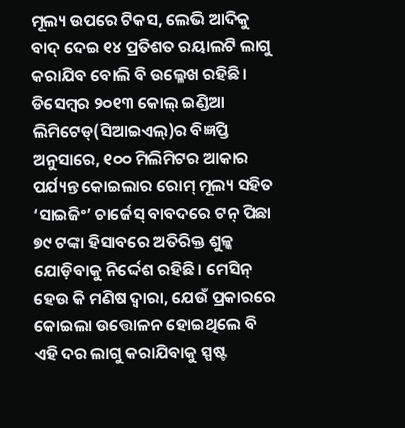ମୂଲ୍ୟ ଉପରେ ଟିକସ, ଲେଭି ଆଦିକୁ ବାଦ୍ ଦେଇ ୧୪ ପ୍ରତିଶତ ରୟାଲଟି ଲାଗୁ କରାଯିବ ବୋଲି ବି ଉଲ୍ଳେଖ ରହିଛି। ଡିସେମ୍ବର ୨୦୧୩ କୋଲ୍ ଇଣ୍ଡିଆ ଲିମିଟେଡ୍(ସିଆଇଏଲ୍)ର ବିଜ୍ଞପ୍ତି ଅନୁସାରେ, ୧୦୦ ମିଲିମିଟର ଆକାର ପର୍ଯ୍ୟନ୍ତ କୋଇଲାର ରୋମ୍ ମୂଲ୍ୟ ସହିତ ‘ସାଇଜିଂ’ ଚାର୍ଜେସ୍ ବାବଦରେ ଟନ୍ ପିଛା ୭୯ ଟଙ୍କା ହିସାବରେ ଅତିରିକ୍ତ ଶୁଳ୍କ ଯୋଡ଼ିବାକୁ ନିର୍ଦ୍ଦେଶ ରହିଛି। ମେସିନ୍ ହେଉ କି ମଣିଷ ଦ୍ବାରା, ଯେଉଁ ପ୍ରକାରରେ କୋଇଲା ଉତ୍ତୋଳନ ହୋଇଥିଲେ ବି ଏହି ଦର ଲାଗୁ କରାଯିବାକୁ ସ୍ପଷ୍ଟ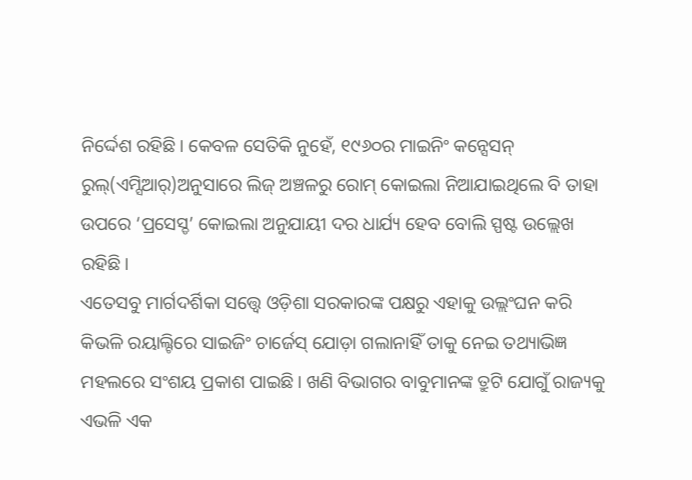ନିର୍ଦ୍ଦେଶ ରହିଛି। କେବଳ ସେତିକି ନୁହେଁ, ୧୯୬୦ର ମାଇନିଂ କନ୍ସେସନ୍ ରୁଲ୍(ଏମ୍ସିଆର୍)ଅନୁସାରେ ଲିଜ୍ ଅଞ୍ଚଳରୁ ରୋମ୍ କୋଇଲା ନିଆଯାଇଥିଲେ ବି ତାହା ଉପରେ ‘ପ୍ରସେସ୍ଡ’ କୋଇଲା ଅନୁଯାୟୀ ଦର ଧାର୍ଯ୍ୟ ହେବ ବୋଲି ସ୍ପଷ୍ଟ ଉଲ୍ଲେଖ ରହିଛି।
ଏତେସବୁ ମାର୍ଗଦର୍ଶିକା ସତ୍ତ୍ବେ ଓଡ଼ିଶା ସରକାରଙ୍କ ପକ୍ଷରୁ ଏହାକୁ ଉଲ୍ଲଂଘନ କରି କିଭଳି ରୟାଲ୍ଟିରେ ସାଇଜିଂ ଚାର୍ଜେସ୍ ଯୋଡ଼ା ଗଲାନାହିଁ ତାକୁ ନେଇ ତଥ୍ୟାଭିଜ୍ଞ ମହଲରେ ସଂଶୟ ପ୍ରକାଶ ପାଇଛି। ଖଣି ବିଭାଗର ବାବୁମାନଙ୍କ ତ୍ରୁଟି ଯୋଗୁଁ ରାଜ୍ୟକୁ ଏଭଳି ଏକ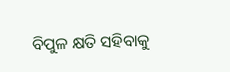ବିପୁଳ କ୍ଷତି ସହିବାକୁ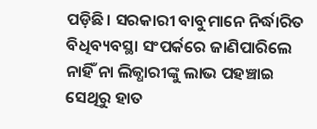ପଡ଼ିଛି। ସରକାରୀ ବାବୁମାନେ ନିର୍ଦ୍ଧାରିତ ବିଧିବ୍ୟବସ୍ଥା ସଂପର୍କରେ ଜାଣିପାରିଲେ ନାହିଁ ନା ଲିଜ୍ଧାରୀଙ୍କୁ ଲାଭ ପହଞ୍ଚାଇ ସେଥିରୁ ହାତ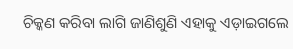ଚିକ୍କଣ କରିବା ଲାଗି ଜାଣିଶୁଣି ଏହାକୁ ଏଡ଼ାଇଗଲେ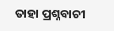ତାହା ପ୍ରଶ୍ନବାଚୀ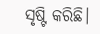ସୃଷ୍ଟି କରିଛି।